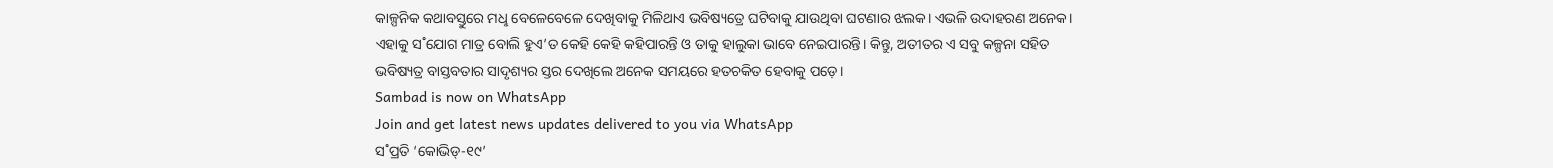କାଳ୍ପନିକ କଥାବସ୍ତୁରେ ମଧୢ ବେଳେବେଳେ ଦେଖିବାକୁ ମିଳିଥାଏ ଭବିଷ୍ୟତ୍ରେ ଘଟିବାକୁ ଯାଉଥିବା ଘଟଣାର ଝଲକ। ଏଭଳି ଉଦାହରଣ ଅନେକ। ଏହାକୁ ସ˚ଯୋଗ ମାତ୍ର ବୋଲି ହୁଏ’ତ କେହି କେହି କହିପାରନ୍ତି ଓ ତାକୁ ହାଲୁକା ଭାବେ ନେଇପାରନ୍ତି। କିନ୍ତୁ, ଅତୀତର ଏ ସବୁ କଳ୍ପନା ସହିତ ଭବିଷ୍ୟତ୍ର ବାସ୍ତବତାର ସାଦୃଶ୍ୟର ସ୍ତର ଦେଖିଲେ ଅନେକ ସମୟରେ ହତଚକିତ ହେବାକୁ ପଡ଼େ।
Sambad is now on WhatsApp
Join and get latest news updates delivered to you via WhatsApp
ସ˚ପ୍ରତି ‘କୋଭିଡ୍-୧୯’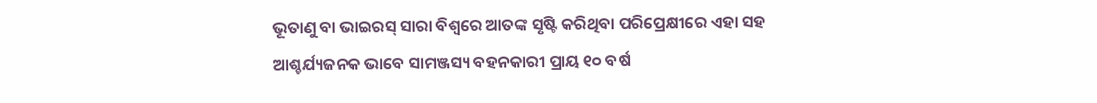ଭୂତାଣୁ ବା ଭାଇରସ୍ ସାରା ବିଶ୍ବରେ ଆତଙ୍କ ସୃଷ୍ଟି କରିଥିବା ପରିପ୍ରେକ୍ଷୀରେ ଏହା ସହ ଆଶ୍ଚର୍ଯ୍ୟଜନକ ଭାବେ ସାମଞ୍ଜସ୍ୟ ବହନକାରୀ ପ୍ରାୟ ୧୦ ବର୍ଷ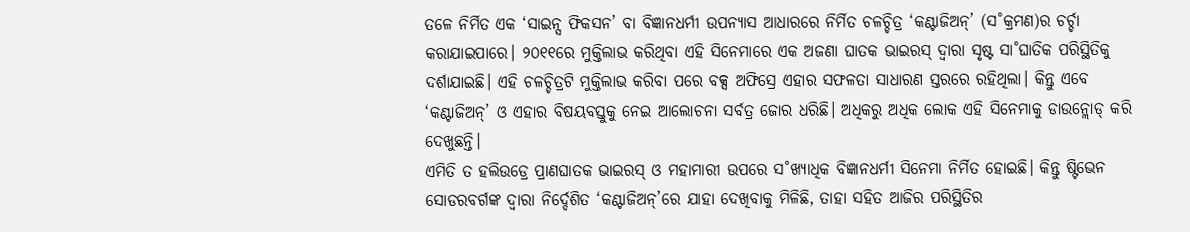ତଳେ ନିର୍ମିତ ଏକ ‘ସାଇନ୍ସ ଫିକସନ’ ବା ବିଜ୍ଞାନଧର୍ମୀ ଉପନ୍ୟାସ ଆଧାରରେ ନିର୍ମିତ ଚଳଚ୍ଚିତ୍ର ‘କଣ୍ଟାଜିଅନ୍’ (ସ˚କ୍ରମଣ)ର ଚର୍ଚ୍ଚା କରାଯାଇପାରେ। ୨୦୧୧ରେ ମୁକ୍ତିଲାଭ କରିଥିବା ଏହି ସିନେମାରେ ଏକ ଅଜଣା ଘାତକ ଭାଇରସ୍ ଦ୍ବାରା ସୃଷ୍ଟ ସା˚ଘାତିକ ପରିସ୍ଥିତିକୁ ଦର୍ଶାଯାଇଛି। ଏହି ଚଳଚ୍ଚିତ୍ରଟି ମୁକ୍ତିଲାଭ କରିବା ପରେ ବକ୍ସ ଅଫିସ୍ରେ ଏହାର ସଫଳତା ସାଧାରଣ ସ୍ତରରେ ରହିଥିଲା। କିନ୍ତୁ ଏବେ ‘କଣ୍ଟାଜିଅନ୍’ ଓ ଏହାର ବିଷୟବସ୍ତୁକୁ ନେଇ ଆଲୋଚନା ସର୍ବତ୍ର ଜୋର ଧରିଛି। ଅଧିକରୁ ଅଧିକ ଲୋକ ଏହି ସିନେମାକୁ ଡାଉନ୍ଲୋଡ୍ କରି ଦେଖୁଛନ୍ତି।
ଏମିତି ତ ହଲିଉଡ୍ରେ ପ୍ରାଣଘାତକ ଭାଇରସ୍ ଓ ମହାମାରୀ ଉପରେ ସ˚ଖ୍ୟାଧିକ ବିଜ୍ଞାନଧର୍ମୀ ସିନେମା ନିର୍ମିତ ହୋଇଛି। କିନ୍ତୁ ଷ୍ଟିଭେନ ସୋଡରବର୍ଗଙ୍କ ଦ୍ବାରା ନିର୍ଦ୍ଦେଶିତ ‘କଣ୍ଟାଜିଅନ୍’ରେ ଯାହା ଦେଖିବାକୁ ମିଳିଛି, ତାହା ସହିତ ଆଜିର ପରିସ୍ଥିତିର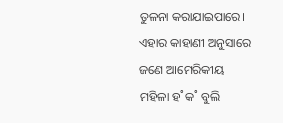ତୁଳନା କରାଯାଇପାରେ। ଏହାର କାହାଣୀ ଅନୁସାରେ ଜଣେ ଆମେରିକୀୟ ମହିଳା ହ˚କ˚ ବୁଲି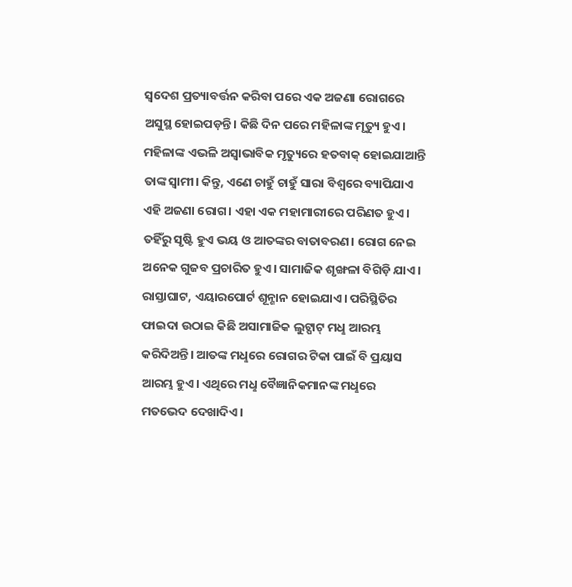ସ୍ବଦେଶ ପ୍ରତ୍ୟାବର୍ତ୍ତନ କରିବା ପରେ ଏକ ଅଜଣା ରୋଗରେ ଅସୁସ୍ଥ ହୋଇପଡ଼ନ୍ତି। କିଛି ଦିନ ପରେ ମହିଳାଙ୍କ ମୃତ୍ୟୁ ହୁଏ। ମହିଳାଙ୍କ ଏଭଳି ଅସ୍ବାଭାବିକ ମୃତ୍ୟୁରେ ହତବାକ୍ ହୋଇଯାଆନ୍ତି ତାଙ୍କ ସ୍ବାମୀ। କିନ୍ତୁ, ଏଣେ ଚାହୁଁ ଚାହୁଁ ସାରା ବିଶ୍ବରେ ବ୍ୟାପିଯାଏ ଏହି ଅଜଣା ରୋଗ। ଏହା ଏକ ମହାମାରୀରେ ପରିଣତ ହୁଏ। ତହିଁରୁ ସୃଷ୍ଟି ହୁଏ ଭୟ ଓ ଆତଙ୍କର ବାତାବରଣ। ରୋଗ ନେଇ ଅନେକ ଗୁଜବ ପ୍ରଚାରିତ ହୁଏ। ସାମାଜିକ ଶୃଙ୍ଖଳା ବିଗିଡ଼ି ଯାଏ। ରାସ୍ତାଘାଟ, ଏୟାରପୋର୍ଟ ଶୂନ୍ଶାନ ହୋଇଯାଏ। ପରିସ୍ଥିତିର ଫାଇଦା ଉଠାଇ କିଛି ଅସାମାଜିକ ଲୁଟ୍ପାଟ୍ ମଧୢ ଆରମ୍ଭ କରିଦିଅନ୍ତି। ଆତଙ୍କ ମଧୢରେ ରୋଗର ଟିକା ପାଇଁ ବି ପ୍ରୟାସ ଆରମ୍ଭ ହୁଏ। ଏଥିରେ ମଧୢ ବୈଜ୍ଞାନିକମାନଙ୍କ ମଧୢରେ ମତଭେଦ ଦେଖାଦିଏ।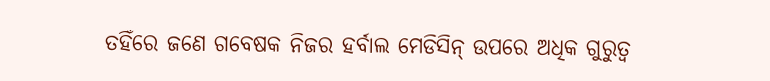ତହିଁରେ ଜଣେ ଗବେଷକ ନିଜର ହର୍ବାଲ ମେଡିସିନ୍ ଉପରେ ଅଧିକ ଗୁରୁତ୍ବ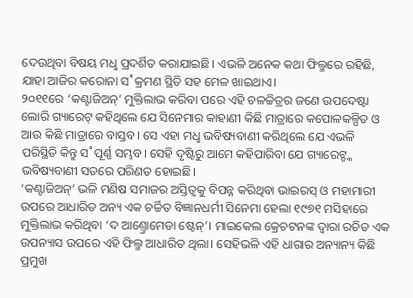ଦେଉଥିବା ବିଷୟ ମଧୢ ପ୍ରଦର୍ଶିତ କରାଯାଇଛି। ଏଭଳି ଅନେକ କଥା ଫିଲ୍ମରେ ରହିଛି, ଯାହା ଆଜିର କରୋନା ସ˚କ୍ରମଣ ସ୍ଥିତି ସହ ମେଳ ଖାଇଥାଏ।
୨୦୧୧ରେ ‘କଣ୍ଟାଜିଅନ୍’ ମୁକ୍ତିଲାଭ କରିବା ପରେ ଏହି ଚଳଚ୍ଚିତ୍ରର ଜଣେ ଉପଦେଷ୍ଟା ଲୋରି ଗ୍ୟାରେଟ୍ କହିଥିଲେ ଯେ ସିନେମାର କାହାଣୀ କିଛି ମାତ୍ରାରେ କପୋଳକଳ୍ପିତ ଓ ଆଉ କିଛି ମାତ୍ରାରେ ବାସ୍ତବ। ସେ ଏହା ମଧୢ ଭବିଷ୍ୟବାଣୀ କରିଥିଲେ ଯେ ଏଭଳି ପରିସ୍ଥିତି କିନ୍ତୁ ସ˚ପୂର୍ଣ୍ଣ ସମ୍ଭବ। ସେହି ଦୃଷ୍ଟିରୁ ଆମେ କହିପାରିବା ଯେ ଗ୍ୟାରେଟ୍ଙ୍କ ଭବିଷ୍ୟବାଣୀ ସତରେ ପରିଣତ ହୋଇଛି।
‘କଣ୍ଟାଜିଅନ୍’ ଭଳି ମଣିଷ ସମାଜର ଅସ୍ତିତ୍ବକୁ ବିପନ୍ନ କରିଥିବା ଭାଇରସ୍ ଓ ମହାମାରୀ ଉପରେ ଆଧାରିତ ଅନ୍ୟ ଏକ ଚର୍ଚ୍ଚିତ ବିଜ୍ଞାନଧର୍ମୀ ସିନେମା ହେଲା ୧୯୭୧ ମସିହାରେ ମୁକ୍ତିଲାଭ କରିଥିବା ‘ଦ ଆଣ୍ତ୍ରୋମେଡା ଷ୍ଟେନ୍’। ମାଇକେଲ କ୍ରେଚଟନଙ୍କ ଦ୍ବାରା ରଚିତ ଏକ ଉପନ୍ୟାସ ଉପରେ ଏହି ଫିଲ୍ମ ଆଧାରିତ ଥିଲା। ସେହିଭଳି ଏହି ଧାରାର ଅନ୍ୟାନ୍ୟ କିଛି ପ୍ରମୁଖ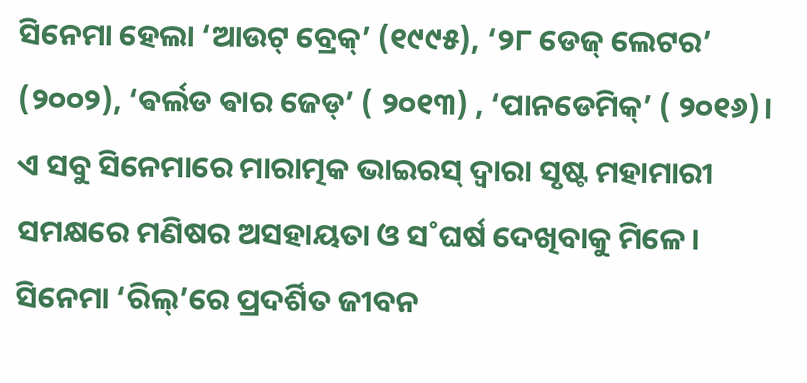ସିନେମା ହେଲା ‘ଆଉଟ୍ ବ୍ରେକ୍’ (୧୯୯୫), ‘୨୮ ଡେଜ୍ ଲେଟର’ (୨୦୦୨), ‘ଵର୍ଲଡ ଵାର ଜେଡ୍’ ( ୨୦୧୩) , ‘ପାନଡେମିକ୍’ ( ୨୦୧୬)। ଏ ସବୁ ସିନେମାରେ ମାରାତ୍ମକ ଭାଇରସ୍ ଦ୍ବାରା ସୃଷ୍ଟ ମହାମାରୀ ସମକ୍ଷରେ ମଣିଷର ଅସହାୟତା ଓ ସ˚ଘର୍ଷ ଦେଖିବାକୁ ମିଳେ।
ସିନେମା ‘ରିଲ୍’ରେ ପ୍ରଦର୍ଶିତ ଜୀବନ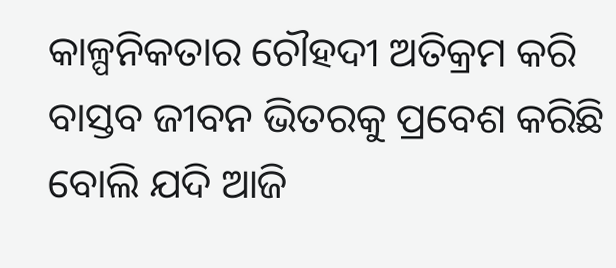କାଳ୍ପନିକତାର ଚୌହଦୀ ଅତିକ୍ରମ କରି ବାସ୍ତବ ଜୀବନ ଭିତରକୁ ପ୍ରବେଶ କରିଛି ବୋଲି ଯଦି ଆଜି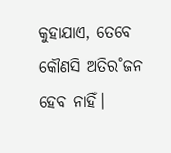କୁହାଯାଏ, ତେବେ କୌଣସି ଅତିର˚ଜନ ହେବ ନାହିଁ।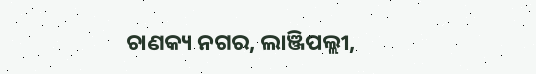ଚାଣକ୍ୟ ନଗର, ଲାଞ୍ଜିପଲ୍ଲୀ,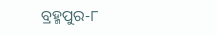ବ୍ରହ୍ମପୁର-୮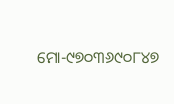ମୋ-୯୭୦୩୬୯୦୮୪୭